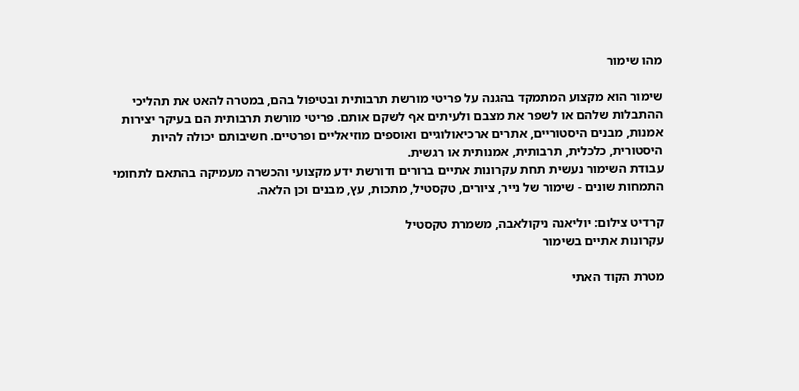מהו שימור

שימור הוא מקצוע המתמקד בהגנה על פריטי מורשת תרבותית ובטיפול בהם, במטרה להאט את תהליכי ההתבלות שלהם או לשפר את מצבם ולעיתים אף לשקם אותם. פריטי מורשת תרבותית הם בעיקר יצירות אמנות, מבנים היסטוריים, אתרים ארכיאולוגיים ואוספים מוזיאליים ופרטיים. חשיבותם יכולה להיות היסטורית, כלכלית, תרבותית, אמנותית או רגשית.
עבודת השימור נעשית תחת עקרונות אתיים ברורים ודורשת ידע מקצועי והכשרה מעמיקה בהתאם לתחומי התמחות שונים - שימור של נייר, ציורים, טקסטיל, מתכות, עץ, מבנים וכן הלאה.

קרדיט צילום: יוליאנה ניקולאבה, משמרת טקסטיל
עקרונות אתיים בשימור

מטרת הקוד האתי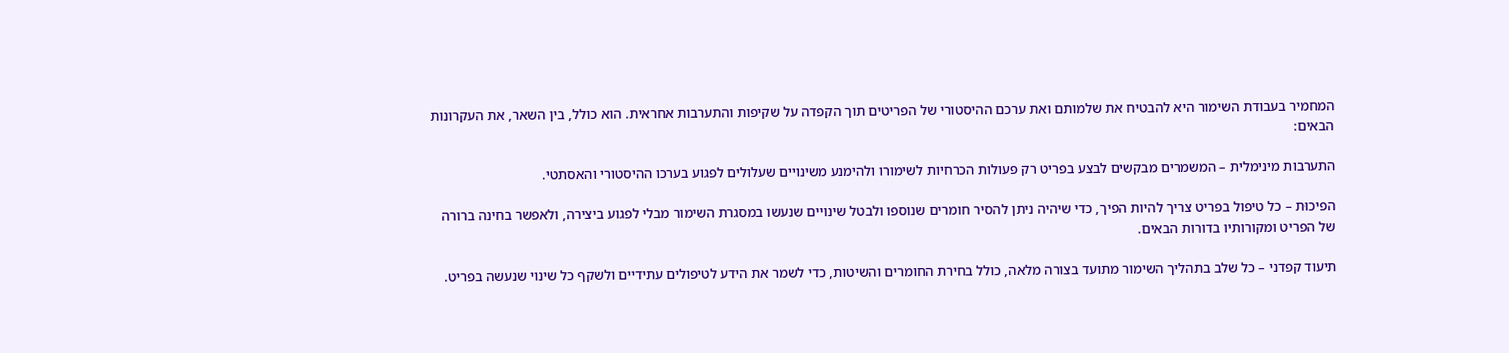המחמיר בעבודת השימור היא להבטיח את שלמותם ואת ערכם ההיסטורי של הפריטים תוך הקפדה על שקיפות והתערבות אחראית. הוא כולל, בין השאר, את העקרונות הבאים:

התערבות מינימלית – המשמרים מבקשים לבצע בפריט רק פעולות הכרחיות לשימורו ולהימנע משינויים שעלולים לפגוע בערכו ההיסטורי והאסתטי.

הפיכוּת – כל טיפול בפריט צריך להיות הפיך, כדי שיהיה ניתן להסיר חומרים שנוספו ולבטל שינויים שנעשו במסגרת השימור מבלי לפגוע ביצירה, ולאפשר בחינה ברורה של הפריט ומקורותיו בדורות הבאים.

תיעוד קפדני – כל שלב בתהליך השימור מתועד בצורה מלאה, כולל בחירת החומרים והשיטות, כדי לשמר את הידע לטיפולים עתידיים ולשקף כל שינוי שנעשה בפריט.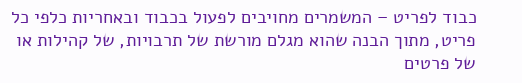כבוד לפריט – המשמרים מחויבים לפעול בכבוד ובאחריות כלפי כל פריט, מתוך הבנה שהוא מגלם מורשת של תרבויות, של קהילות או של פרטים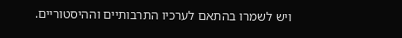ויש לשמרו בהתאם לערכיו התרבותיים וההיסטוריים.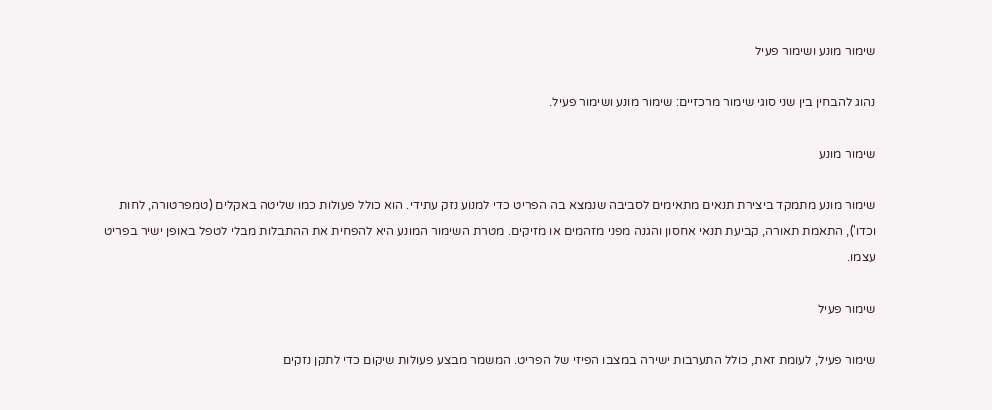שימור מונע ושימור פעיל

נהוג להבחין בין שני סוגי שימור מרכזיים: שימור מונע ושימור פעיל.

שימור מונע

שימור מונע מתמקד ביצירת תנאים מתאימים לסביבה שנמצא בה הפריט כדי למנוע נזק עתידי. הוא כולל פעולות כמו שליטה באקלים (טמפרטורה, לחות וכדו'), התאמת תאורה, קביעת תנאי אחסון והגנה מפני מזהמים או מזיקים. מטרת השימור המונע היא להפחית את ההתבלות מבלי לטפל באופן ישיר בפריט עצמו.

שימור פעיל

שימור פעיל, לעומת זאת, כולל התערבות ישירה במצבו הפיזי של הפריט. המשמר מבצע פעולות שיקום כדי לתקן נזקים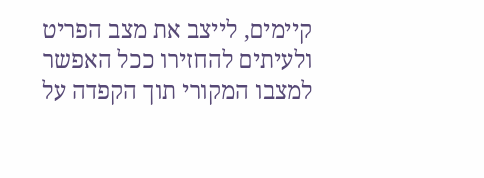קיימים, לייצב את מצב הפריט ולעיתים להחזירו ככל האפשר למצבו המקורי תוך הקפדה על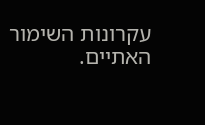עקרונות השימור האתיים.